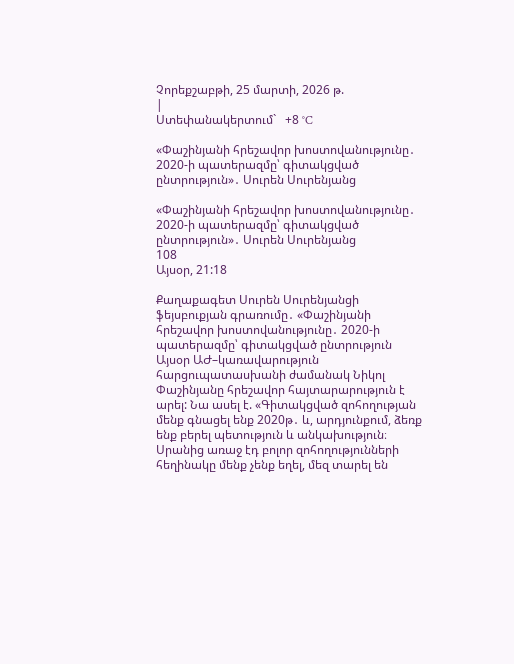Չորեքշաբթի, 25 մարտի, 2026 թ.
|
Ստեփանակերտում`   +8 °C

«Փաշինյանի հրեշավոր խոստովանությունը․ 2020-ի պատերազմը՝ գիտակցված ընտրություն»․ Սուրեն Սուրենյանց

«Փաշինյանի հրեշավոր խոստովանությունը․ 2020-ի պատերազմը՝ գիտակցված ընտրություն»․ Սուրեն Սուրենյանց
108
Այսօր, 21:18

Քաղաքագետ Սուրեն Սուրենյանցի ֆեյսբուքյան գրառումը․ «Փաշինյանի հրեշավոր խոստովանությունը․ 2020-ի պատերազմը՝ գիտակցված ընտրություն
Այսօր ԱԺ–կառավարություն հարցուպատասխանի ժամանակ Նիկոլ Փաշինյանը հրեշավոր հայտարարություն է արել: Նա ասել է. «Գիտակցված զոհողության մենք գնացել ենք 2020թ․ և, արդյունքում, ձեռք ենք բերել պետություն և անկախություն։ Սրանից առաջ էդ բոլոր զոհողությունների հեղինակը մենք չենք եղել, մեզ տարել են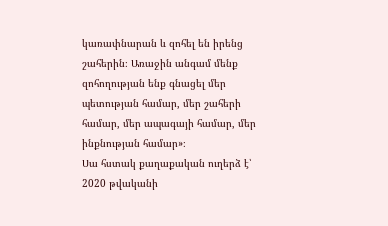կառափնարան և զոհել են իրենց շահերին։ Առաջին անգամ մենք զոհողության ենք գնացել մեր պետության համար, մեր շահերի համար, մեր ապագայի համար, մեր ինքնության համար»։
Սա հստակ քաղաքական ուղերձ է՝ 2020 թվականի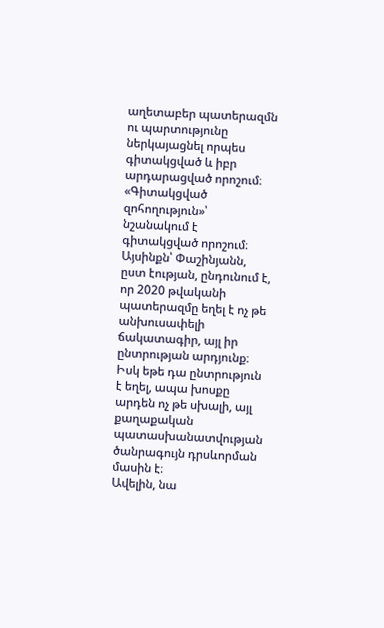աղետաբեր պատերազմն ու պարտությունը ներկայացնել որպես գիտակցված և իբր արդարացված որոշում։
«Գիտակցված զոհողություն»՝ նշանակում է գիտակցված որոշում։ Այսինքն՝ Փաշինյանն, ըստ էության, ընդունում է, որ 2020 թվականի պատերազմը եղել է ոչ թե անխուսափելի ճակատագիր, այլ իր ընտրության արդյունք։ Իսկ եթե դա ընտրություն է եղել, ապա խոսքը արդեն ոչ թե սխալի, այլ քաղաքական պատասխանատվության ծանրագույն դրսևորման մասին է։
Ավելին, նա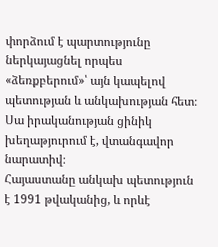փորձում է պարտությունը ներկայացնել որպես «ձեռքբերում»՝ այն կապելով պետության և անկախության հետ։ Սա իրականության ցինիկ խեղաթյուրում է, վտանգավոր նարատիվ։
Հայաստանը անկախ պետություն է 1991 թվականից, և որևէ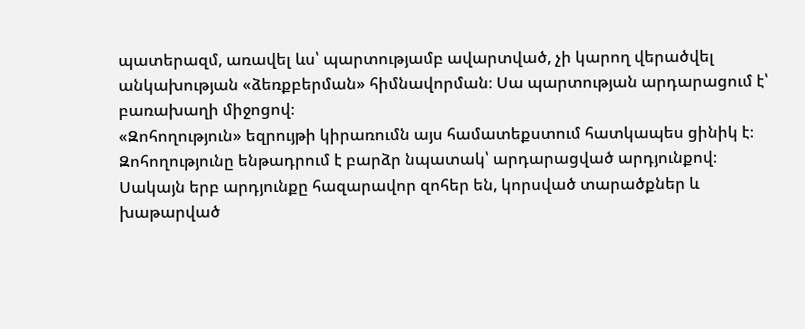պատերազմ, առավել ևս՝ պարտությամբ ավարտված, չի կարող վերածվել անկախության «ձեռքբերման» հիմնավորման։ Սա պարտության արդարացում է՝ բառախաղի միջոցով։
«Զոհողություն» եզրույթի կիրառումն այս համատեքստում հատկապես ցինիկ է։ Զոհողությունը ենթադրում է բարձր նպատակ՝ արդարացված արդյունքով։ Սակայն երբ արդյունքը հազարավոր զոհեր են, կորսված տարածքներ և խաթարված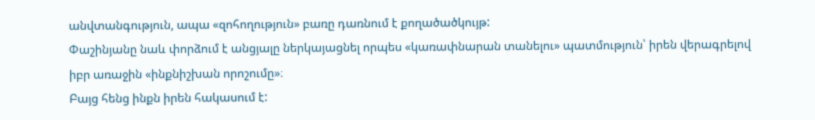անվտանգություն, ապա «զոհողություն» բառը դառնում է քողածածկույթ:
Փաշինյանը նաև փորձում է անցյալը ներկայացնել որպես «կառափնարան տանելու» պատմություն՝ իրեն վերագրելով իբր առաջին «ինքնիշխան որոշումը»։
Բայց հենց ինքն իրեն հակասում է: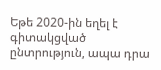Եթե 2020-ին եղել է գիտակցված ընտրություն, ապա դրա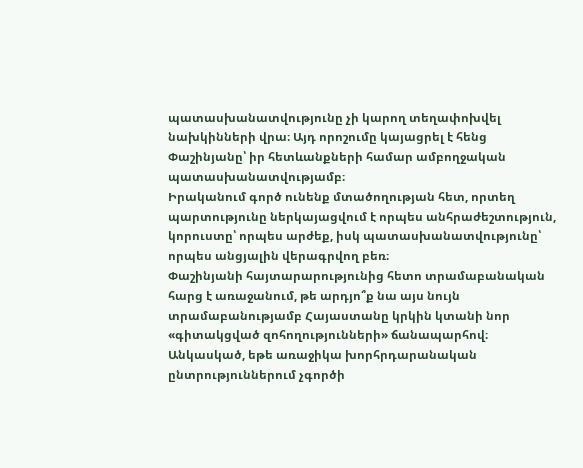պատասխանատվությունը չի կարող տեղափոխվել նախկինների վրա։ Այդ որոշումը կայացրել է հենց Փաշինյանը՝ իր հետևանքների համար ամբողջական պատասխանատվությամբ։
Իրականում գործ ունենք մտածողության հետ, որտեղ պարտությունը ներկայացվում է որպես անհրաժեշտություն, կորուստը՝ որպես արժեք, իսկ պատասխանատվությունը՝ որպես անցյալին վերագրվող բեռ։
Փաշինյանի հայտարարությունից հետո տրամաբանական հարց է առաջանում, թե արդյո՞ք նա այս նույն տրամաբանությամբ Հայաստանը կրկին կտանի նոր «գիտակցված զոհողությունների» ճանապարհով։
Անկասկած, եթե առաջիկա խորհրդարանական ընտրություններում չգործի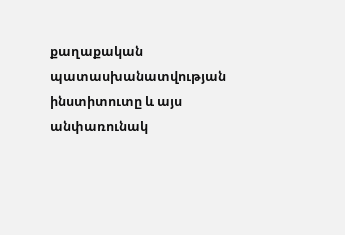քաղաքական պատասխանատվության ինստիտուտը և այս անփառունակ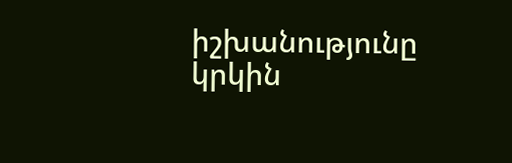իշխանությունը կրկին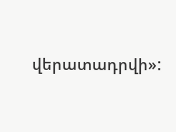վերատադրվի»: